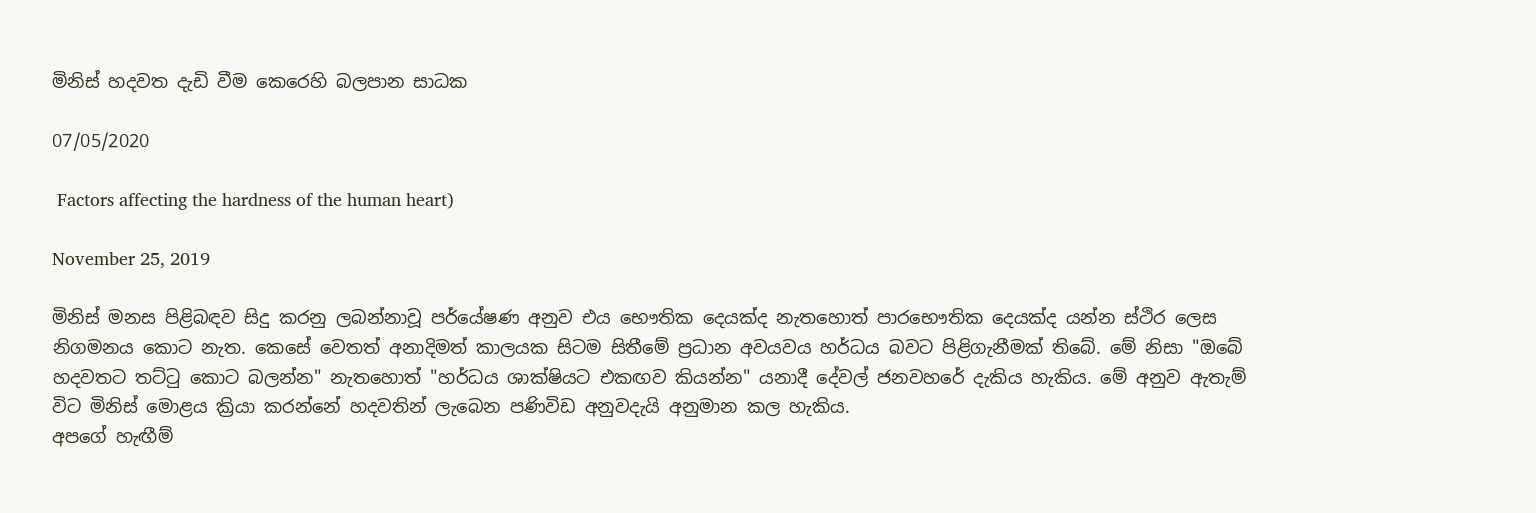මිනිස් හදවත දැඩි වීම කෙරෙහි බලපාන සාධක

07/05/2020

 Factors affecting the hardness of the human heart)

November 25, 2019

මිනිස් මනස පිළිබඳව සිදු කරනු ලබන්නාවූ පර්යේෂණ අනුව එය භෞතික දෙයක්ද නැතහොත් පාරභෞතික දෙයක්ද යන්න ස්ථිර ලෙස නිගමනය කොට නැත. කෙසේ වෙතත් අනාදිමත් කාලයක සිටම සිතීමේ ප්‍රධාන අවයවය හර්ධය බවට පිළිගැනීමක් තිබේ. මේ නිසා "ඔබේ හදවතට තට්ටු කොට බලන්න" නැතහොත් "හර්ධය ශාක්ෂියට එකඟව කියන්න" යනාදී දේවල් ජනවහරේ දැකිය හැකිය. මේ අනුව ඇතැම් විට මිනිස් මොළය ක්‍රියා කරන්නේ හදවතින් ලැබෙන පණිවිඩ අනුවදැයි අනුමාන කල හැකිය.
අපගේ හැඟීම්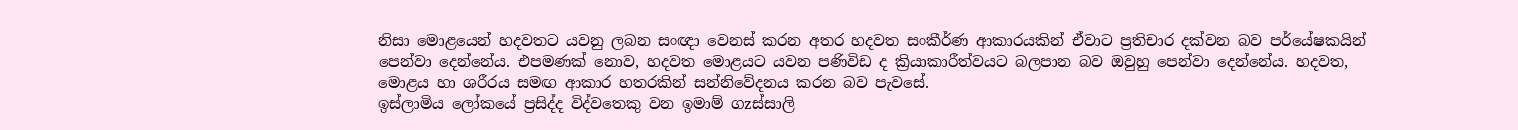නිසා මොළයෙන් හදවතට යවනු ලබන සංඥා වෙනස් කරන අතර හදවත සංකීර්ණ ආකාරයකින් ඒවාට ප්‍රතිචාර දක්වන බව පර්යේෂකයින් පෙන්වා දෙන්නේය. එපමණක් නොව, හදවත මොළයට යවන පණිවිඩ ද ක්‍රියාකාරීත්වයට බලපාන බව ඔවුහු පෙන්වා දෙන්නේය. හදවත, මොළය හා ශරීරය සමඟ ආකාර හතරකින් සන්නිවේදනය කරන බව පැවසේ.
ඉස්ලාමිය ලෝකයේ ප්‍රසිද්ද විද්වතෙකු වන ඉමාම් ගzස්සාලි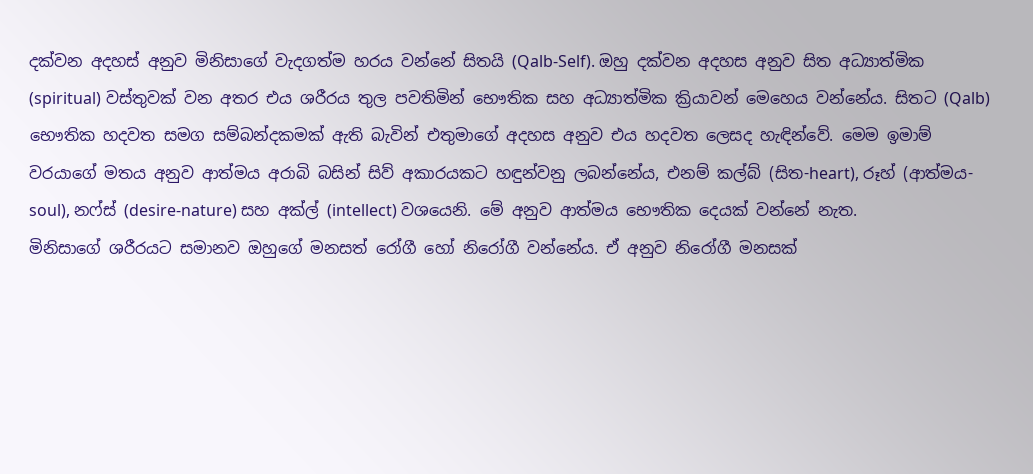දක්වන අදහස් අනුව මිනිසාගේ වැදගත්ම හරය වන්නේ සිතයි (Qalb-Self). ඔහු දක්වන අදහස අනුව සිත අධ්‍යාත්මික (spiritual) වස්තුවක් වන අතර එය ශරීරය තුල පවතිමින් භෞතික සහ අධ්‍යාත්මික ක්‍රියාවන් මෙහෙය වන්නේය. සිතට (Qalb) භෞතික හදවත සමග සම්බන්දකමක් ඇති බැවින් එතුමාගේ අදහස අනුව එය හදවත ලෙසද හැඳින්වේ. මෙම ඉමාම් වරයාගේ මතය අනුව ආත්මය අරාබි බසින් සිව් අකාරයකට හඳුන්වනු ලබන්නේය, එනම් කල්බ් (සිත-heart), රූහ් (ආත්මය-soul), නෆ්ස් (desire-nature) සහ අක්ල් (intellect) වශයෙනි. මේ අනුව ආත්මය භෞතික දෙයක් වන්නේ නැත.
මිනිසාගේ ශරීරයට සමානව ඔහුගේ මනසත් රෝගී හෝ නිරෝගී වන්නේය. ඒ අනුව නිරෝගී මනසක්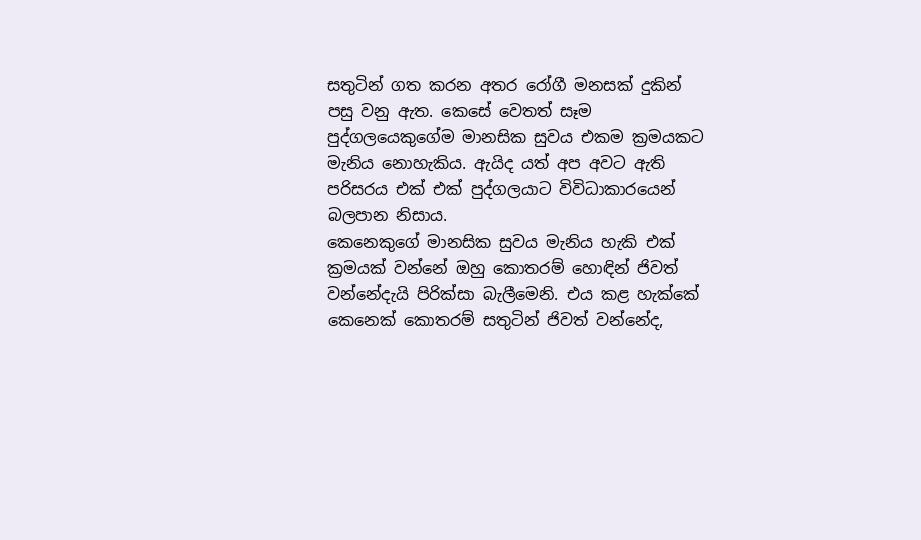සතුටින් ගත කරන අතර රෝගී මනසක් දුකින් පසු වනු ඇත. කෙසේ වෙතත් සෑම පුද්ගලයෙකුගේම මානසික සුවය එකම ක්‍රමයකට මැනිය නොහැකිය. ඇයිද යත් අප අවට ඇති පරිසරය එක් එක් පුද්ගලයාට විවිධාකාරයෙන් බලපාන නිසාය.
කෙනෙකුගේ මානසික සුවය මැනිය හැකි එක් ක්‍රමයක් වන්නේ ඔහු කොතරම් හොඳින් ජිවත් වන්නේදැයි පිරික්සා බැලීමෙනි. එය කළ හැක්කේ කෙනෙක් කොතරම් සතුටින් ජිවත් වන්නේද,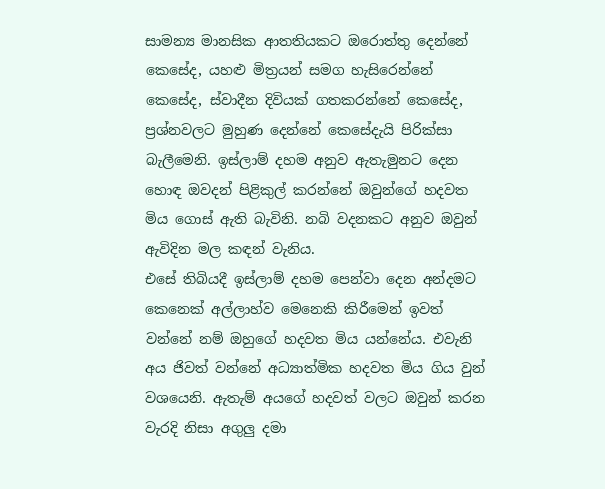සාමන්‍ය මානසික ආතතියකට ඔරොත්තු දෙන්නේ කෙසේද, යහළු මිත්‍රයන් සමග හැසිරෙන්නේ කෙසේද, ස්වාදීන දිවියක් ගතකරන්නේ කෙසේද, ප්‍රශ්නවලට මුහුණ දෙන්නේ කෙසේදැයි පිරික්සා බැලීමෙනි. ඉස්ලාම් දහම අනුව ඇතැමුනට දෙන හොඳ ඔවදන් පිළිකුල් කරන්නේ ඔවුන්ගේ හදවත මිය ගොස් ඇති බැවිනි. නබි වදනකට අනුව ඔවුන් ඇවිදින මල කඳන් වැනිය.
එසේ තිබියදී ඉස්ලාම් දහම පෙන්වා දෙන අන්දමට කෙනෙක් අල්ලාහ්ව මෙනෙකි කිරීමෙන් ඉවත් වන්නේ නම් ඔහුගේ හදවත මිය යන්නේය. එවැනි අය ජිවත් වන්නේ අධ්‍යාත්මික හදවත මිය ගිය වුන් වශයෙනි. ඇතැම් අයගේ හදවත් වලට ඔවුන් කරන වැරදි නිසා අගුලු දමා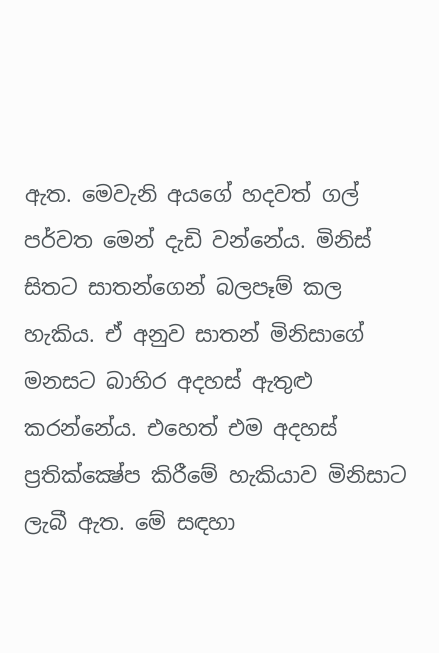ඇත. මෙවැනි අයගේ හදවත් ගල් පර්වත මෙන් දැඩි වන්නේය. මිනිස් සිතට සාතන්ගෙන් බලපෑම් කල හැකිය. ඒ අනුව සාතන් මිනිසාගේ මනසට බාහිර අදහස් ඇතුළු කරන්නේය. එහෙත් එම අදහස් ප්‍රතික්ක්‍ෂේප කිරීමේ හැකියාව මිනිසාට ලැබී ඇත. මේ සඳහා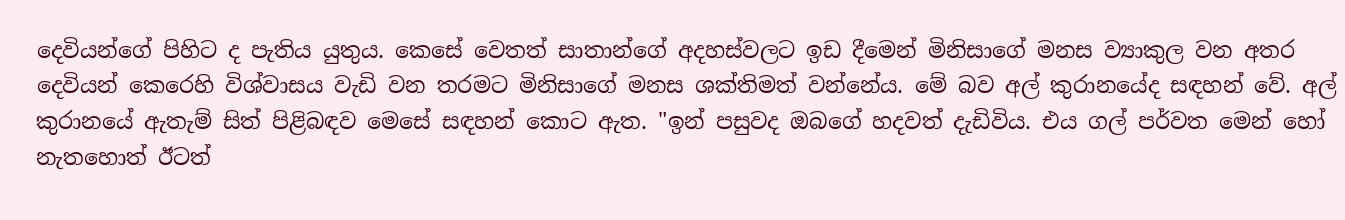දෙවියන්ගේ පිහිට ද පැතිය යුතුය. කෙසේ වෙතත් සාතාන්ගේ අදහස්වලට ඉඩ දීමෙන් මිනිසාගේ මනස ව්‍යාකුල වන අතර දෙවියන් කෙරෙහි විශ්වාසය වැඩි වන තරමට මිනිසාගේ මනස ශක්තිමත් වන්නේය. මේ බව අල් කුරානයේද සඳහන් වේ. අල් කුරානයේ ඇතැම් සිත් පිළිබඳව මෙසේ සඳහන් කොට ඇත. "ඉන් පසුවද ඔබගේ හදවත් දැඩිවිය. එය ගල් පර්වත මෙන් හෝ නැතහොත් ඊටත්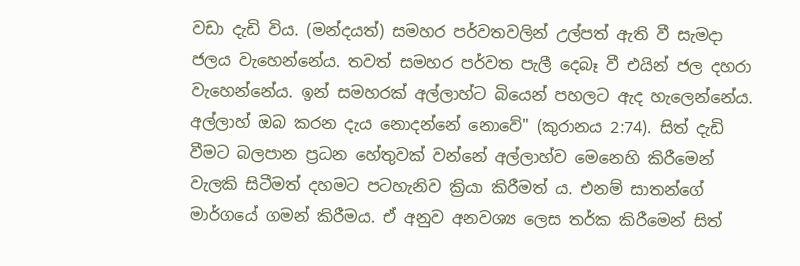වඩා දැඩි විය. (මන්දයත්) සමහර පර්වතවලින් උල්පත් ඇති වී සැමදා ජලය වැහෙන්නේය. තවත් සමහර පර්වත පැලී දෙබෑ වී එයින් ජල දහරා වැහෙන්නේය. ඉන් සමහරක් අල්ලාහ්ට බියෙන් පහලට ඇද හැලෙන්නේය. අල්ලාහ් ඔබ කරන දැය නොදන්නේ නොවේ" (කුරානය 2:74). සිත් දැඩි වීමට බලපාන ප්‍රධන හේතුවක් වන්නේ අල්ලාහ්ව මෙනෙහි කිරීමෙන් වැලකි සිටීමත් දහමට පටහැනිව ක්‍රියා කිරීමත් ය. එනම් සාතන්ගේ මාර්ගයේ ගමන් කිරීමය. ඒ අනුව අනවශ්‍ය ලෙස තර්ක කිරීමෙන් සිත්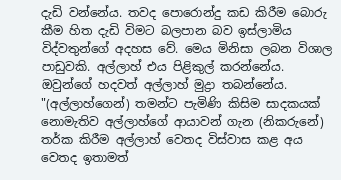දැඩි වන්නේය. තවද පොරොන්දු කඩ කිරීම බොරු කීම හිත දැඩි විමට බලපාන බව ඉස්ලාමිය විද්වතුන්ගේ අදහස වේ. මෙය මිනිසා ලබන විශාල පාඩුවකි. අල්ලාහ් එය පිළිකුල් කරන්නේය. ඔවුන්ගේ හදවත් අල්ලාහ් මුද්‍රා තබන්නේය.
"(අල්ලාහ්ගෙන්) තමන්ට පැමිණි කිසිම සාදකයක් නොමැතිව අල්ලාහ්ගේ ආයාවන් ගැන (නිකරුනේ) තර්ක කිරීම අල්ලාහ් වෙතද විස්වාස කළ අය වෙතද ඉතාමත්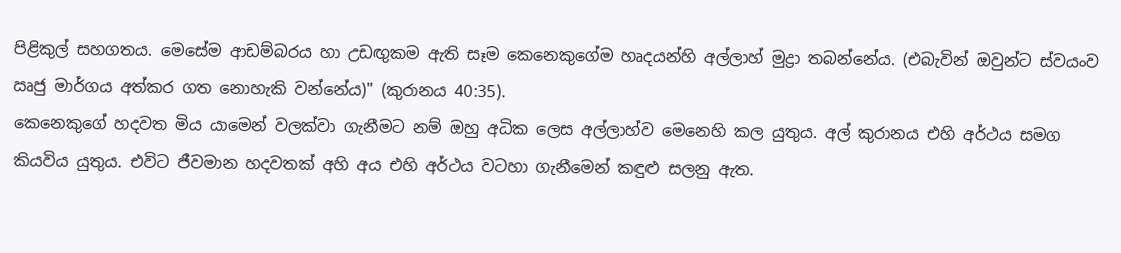පිළිකුල් සහගතය. මෙසේම ආඩම්බරය හා උඩඟුකම ඇති සෑම කෙනෙකුගේම හෘදයන්හි අල්ලාහ් මුද්‍රා තබන්නේය. (එබැවින් ඔවුන්ට ස්වයංව ඍජු මාර්ගය අත්කර ගත නොහැකි වන්නේය)" (කුරානය 40:35).
කෙනෙකුගේ හදවත මිය යාමෙන් වලක්වා ගැනීමට නම් ඔහු අධික ලෙස අල්ලාහ්ව මෙනෙහි කල යුතුය. අල් කුරානය එහි අර්ථය සමග කියවිය යුතුය. එවිට ජීවමාන හදවතක් අහි අය එහි අර්ථය වටහා ගැනීමෙන් කඳුළු සලනු ඇත.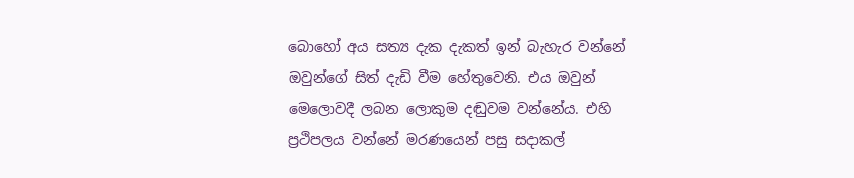බොහෝ අය සත්‍ය දැක දැකත් ඉන් බැහැර වන්නේ ඔවුන්ගේ සිත් දැඩි වීම හේතුවෙනි. එය ඔවුන් මෙලොවදී ලබන ලොකුම දඬුවම වන්නේය. එහි ප්‍රථිපලය වන්නේ මරණයෙන් පසු සදාකල්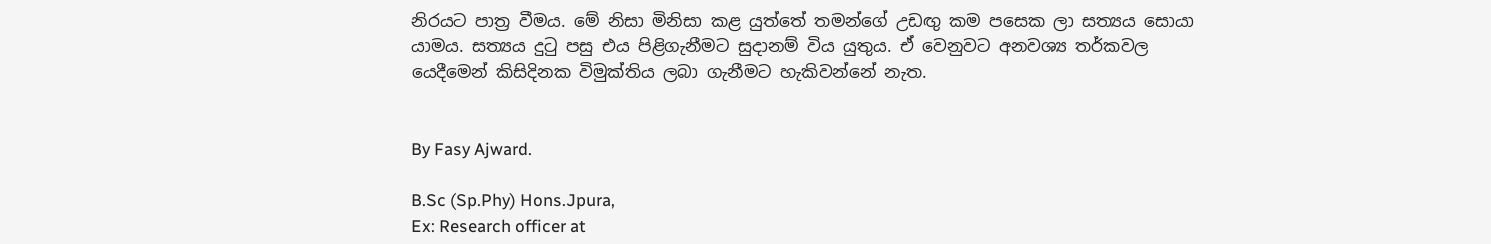නිරයට පාත්‍ර වීමය. මේ නිසා මිනිසා කළ යුත්තේ තමන්ගේ උඩඟු කම පසෙක ලා සත්‍යය සොයා යාමය. සත්‍යය දුටු පසු එය පිළිගැනීමට සුදානම් විය යුතුය. ඒ වෙනුවට අනවශ්‍ය තර්කවල යෙදීමෙන් කිසිදිනක විමුක්තිය ලබා ගැනීමට හැකිවන්නේ නැත.


By Fasy Ajward.

B.Sc (Sp.Phy) Hons.Jpura,
Ex: Research officer at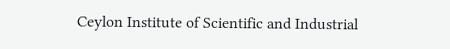Ceylon Institute of Scientific and Industrial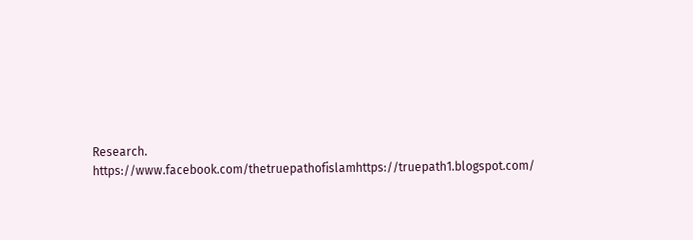Research.
https://www.facebook.com/thetruepathofislamhttps://truepath1.blogspot.com/